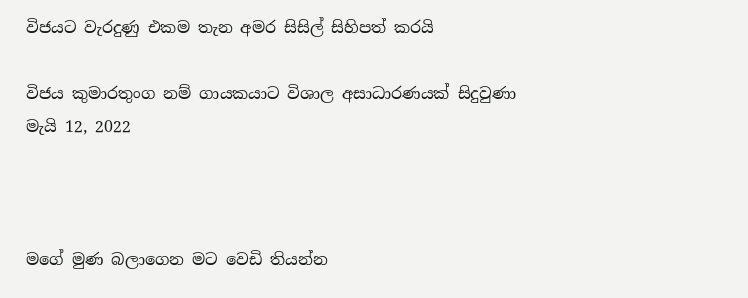විජයට වැරදුණු එකම තැන අමර සිසිල් සිහිපත් කරයි

විජය කුමාරතුංග නම් ගායකයාට විශාල අසාධාරණයක් සිදුවුණා
මැයි 12, 2022



මගේ මුණ බලාගෙන මට වෙඩි තියන්න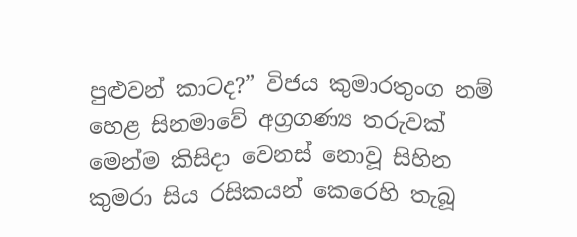පුළුවන් කාටද?” විජය කුමාරතුංග නම් හෙළ සිනමාවේ අග්‍රගණ්‍ය තරුවක් මෙන්ම කිසිදා වෙනස් නොවූ සිහින කුමරා සිය රසිකයන් කෙරෙහි තැබූ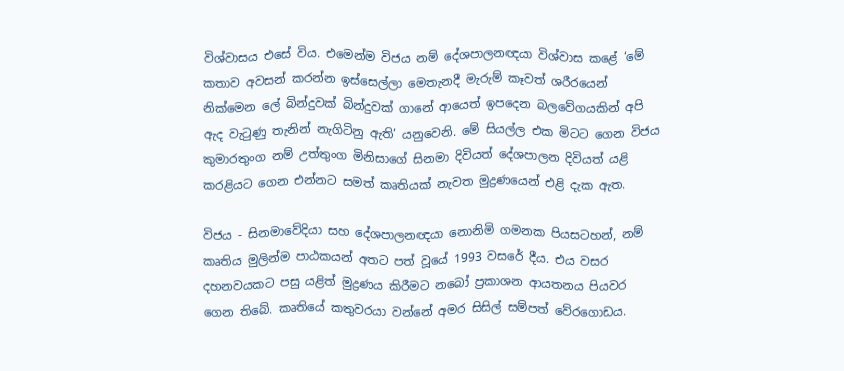විශ්වාසය එසේ විය. එමෙන්ම විජය නම් දේශපාලනඥයා විශ්වාස කළේ ‘මේ කතාව අවසන් කරන්න ඉස්සෙල්ලා මෙතැනදී මැරුම් කෑවත් ශරීරයෙන් නික්මෙන ලේ බින්දුවක් බින්දුවක් ගානේ ආයෙත් ඉපදෙන බලවේගයකින් අපි ඇද වැටුණු තැනින් නැගිටිනු ඇති’ යනුවෙනි. මේ සියල්ල එක මිටට ගෙන විජය කුමාරතුංග නම් උත්තුංග මිනිසාගේ සිනමා දිවියත් දේශපාලන දිවියත් යළි කරළියට ගෙන එන්නට සමත් කෘතියක් නැවත මුද්‍රණයෙන් එළි දැක ඇත.

විජය - සිනමාවේදියා සහ දේශපාලනඥයා නොනිමි ගමනක පියසටහන්, නම් කෘතිය මුලින්ම පාඨකයන් අතට පත් වූයේ 1993 වසරේ දීය. එය වසර දහනවයකට පසු යළිත් මුද්‍රණය කිරීමට නබෝ ප්‍රකාශන ආයතනය පියවර ගෙන තිබේ. කෘතියේ කතුවරයා වන්නේ අමර සිසිල් සම්පත් වේරගොඩය.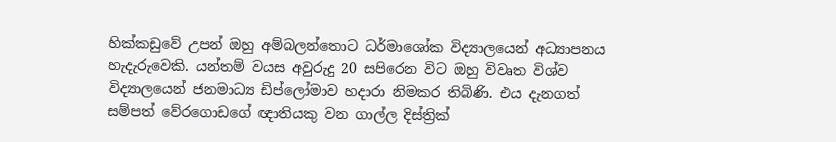හික්කඩුවේ උපන් ඔහු අම්බලන්තොට ධර්මාශෝක විද්‍යාලයෙන් අධ්‍යාපනය හැදැරුවෙකි. යන්තම් වයස අවුරුදු 20 සපිරෙන විට ඔහු විවෘත විශ්ව විද්‍යාලයෙන් ජනමාධ්‍ය ඩිප්ලෝමාව හදාරා නිමකර තිබිණි. එය දැනගත් සම්පත් වේරගොඩගේ ඥාතියකු වන ගාල්ල දිස්ත්‍රික්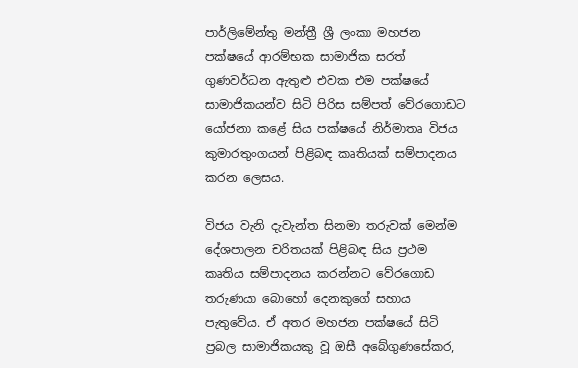පාර්ලිමේන්තු මන්ත්‍රී ශ්‍රී ලංකා මහජන පක්ෂයේ ආරම්භක සාමාජික සරත් ගුණවර්ධන ඇතුළු එවක එම පක්ෂයේ සාමාජිකයන්ව සිටි පිරිස සම්පත් වේරගොඩට යෝජනා කළේ සිය පක්ෂයේ නිර්මාතෘ විජය කුමාරතුංගයන් පිළිබඳ කෘතියක් සම්පාදනය කරන ලෙසය.

විජය වැනි දැවැන්ත සිනමා තරුවක් මෙන්ම දේශපාලන චරිතයක් පිළිබඳ සිය ප්‍රථම කෘතිය සම්පාදනය කරන්නට වේරගොඩ තරුණයා බොහෝ දෙනකුගේ සහාය පැතුවේය. ඒ අතර මහජන පක්ෂයේ සිටි ප්‍රබල සාමාජිකයකු වූ ඔසී අබේගුණසේකර,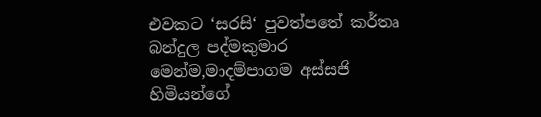එවකට ‘සරසි‘ පුවත්පතේ කර්තෘ බන්දුල පද්මකුමාර මෙන්ම,මාදම්පාගම අස්සජි හිමියන්ගේ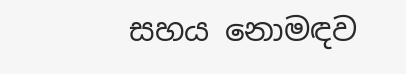සහය නොමඳව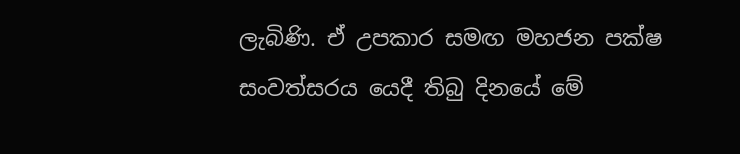ලැබිණි. ඒ උපකාර සමඟ මහජන පක්ෂ සංවත්සරය යෙදී තිබු දිනයේ මේ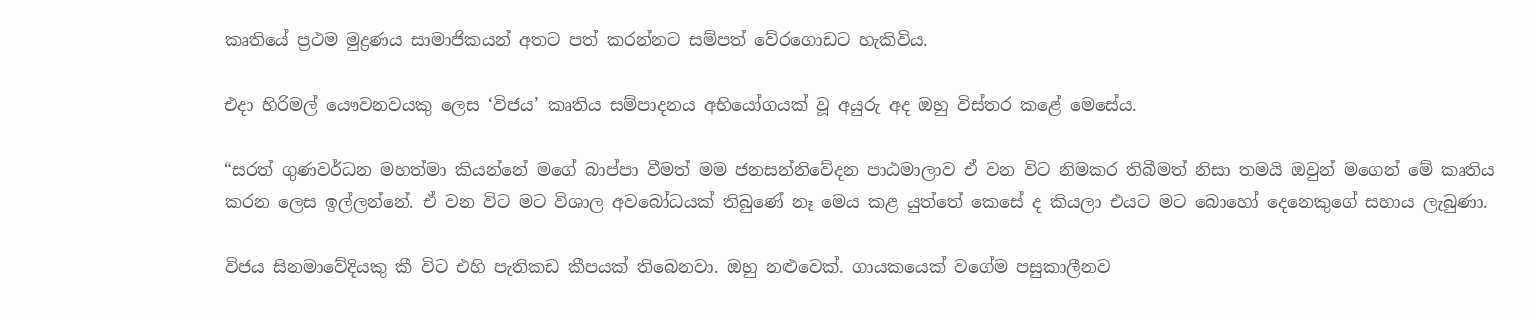කෘතියේ ප්‍රථම මුද්‍රණය සාමාජිකයන් අතට පත් කරන්නට සම්පත් වේරගොඩට හැකිවිය.

එදා හිරිමල් යෞවනවයකු ලෙස ‘විජය’ කෘතිය සම්පාදනය අභියෝගයක් වූ අයුරු අද ඔහු විස්තර කළේ මෙසේය.

“සරත් ගුණවර්ධන මහත්මා කියන්නේ මගේ බාප්පා වීමත් මම ජනසන්නිවේදන පාඨමාලාව ඒ වන විට නිමකර තිබීමත් නිසා තමයි ඔවුන් මගෙන් මේ කෘතිය කරන ලෙස ඉල්ලන්නේ. ඒ වන විට මට විශාල අවබෝධයක් තිබුණේ නෑ මෙය කළ යුත්තේ කෙසේ ද කියලා එයට මට බොහෝ දෙනෙකුගේ සහාය ලැබුණා.

විජය සිනමාවේදියකු කී විට එහි පැතිකඩ කීපයක් තිබෙනවා. ඔහු නළුවෙක්. ගායකයෙක් වගේම පසුකාලීනව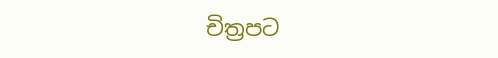චිත්‍රපට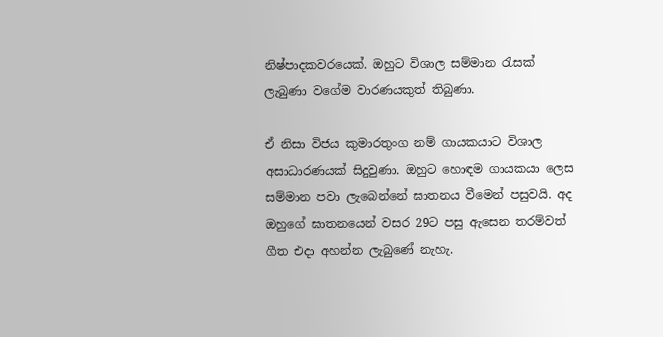නිෂ්පාදකවරයෙක්. ඔහුට විශාල සම්මාන රැසක් ලැබුණා වගේම වාරණයකුත් තිබුණා.

ඒ නිසා විජය කුමාරතුංග නම් ගායකයාට විශාල අසාධාරණයක් සිදුවුණා. ඔහුට හොඳම ගායකයා ලෙස සම්මාන පවා ලැබෙන්නේ ඝාතනය වීමෙන් පසුවයි. අද ඔහුගේ ඝාතනයෙන් වසර 29ට පසු ඇසෙන තරම්වත් ගීත එදා අහන්න ලැබුණේ නැහැ.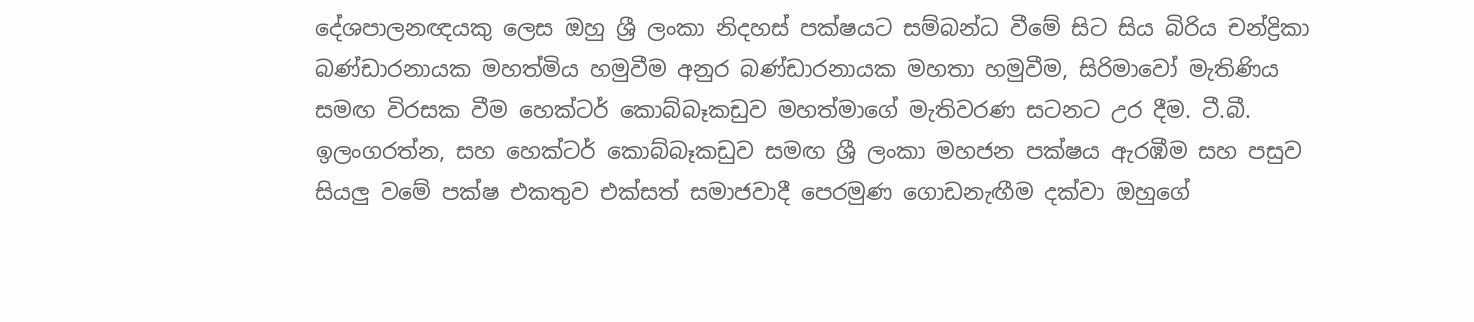දේශපාලනඥයකු ලෙස ඔහු ශ්‍රී ලංකා නිදහස් පක්ෂයට සම්බන්ධ වීමේ සිට සිය බිරිය චන්ද්‍රිකා බණ්ඩාරනායක මහත්මිය හමුවීම අනුර බණ්ඩාරනායක මහතා හමුවීම, සිරිමාවෝ මැතිණිය සමඟ විරසක වීම හෙක්ටර් කොබ්බෑකඩුව මහත්මාගේ මැතිවරණ සටනට උර දීම. ටී.බී. ඉලංගරත්න, සහ හෙක්ටර් කොබ්බෑකඩුව සමඟ ශ්‍රී ලංකා මහජන පක්ෂය ඇරඹීම සහ පසුව සියලු වමේ පක්ෂ එකතුව එක්සත් සමාජවාදී පෙරමුණ ගොඩනැඟීම දක්වා ඔහුගේ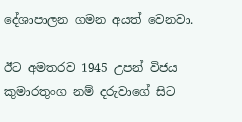දේශාපාලන ගමන අයත් වෙනවා.

ඊට අමතරව 1945 උපන් විජය කුමාරතුංග නම් දරුවාගේ සිට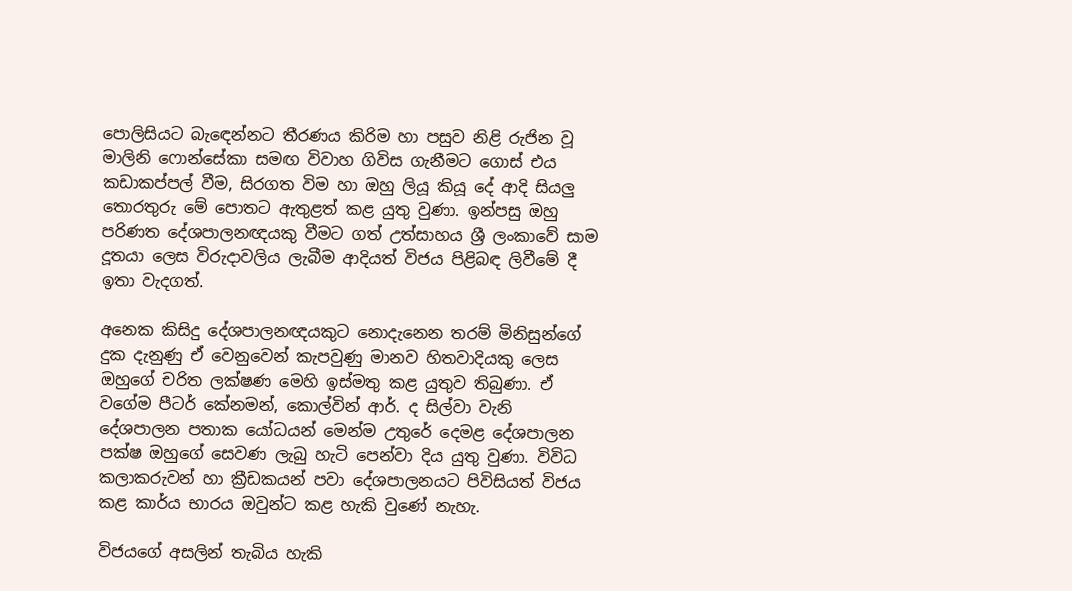පොලිසියට බැඳෙන්නට තීරණය කිරිම හා පසුව නිළි රුජින වූ මාලිනි ෆොන්සේකා සමඟ විවාහ ගිවිස ගැනීමට ගොස් එය කඩාකප්පල් වීම, සිරගත විම හා ඔහු ලියූ කියූ දේ ආදි සියලු තොරතුරු මේ පොතට ඇතුළත් කළ යුතු වුණා. ඉන්පසු ඔහු පරිණත දේශපාලනඥයකු වීමට ගත් උත්සාහය ශ්‍රී ලංකාවේ සාම දූතයා ලෙස විරුදාවලිය ලැබීම ආදියත් විජය පිළිබඳ ලිවීමේ දී ඉතා වැදගත්.

අනෙක කිසිදු දේශපාලනඥයකුට නොදැනෙන තරම් මිනිසුන්ගේ දුක දැනුණු ඒ වෙනුවෙන් කැපවුණු මානව හිතවාදියකු ලෙස ඔහුගේ චරිත ලක්ෂණ මෙහි ඉස්මතු කළ යුතුව තිබුණා. ඒ වගේම පීටර් කේනමන්, කොල්වින් ආර්. ද සිල්වා වැනි දේශපාලන පතාක යෝධයන් මෙන්ම උතුරේ දෙමළ දේශපාලන පක්ෂ ඔහුගේ සෙවණ ලැබු හැටි පෙන්වා දිය යුතු වුණා. විවිධ කලාකරුවන් හා ක්‍රීඩකයන් පවා දේශපාලනයට පිවිසියත් විජය කළ කාර්ය භාරය ඔවුන්ට කළ හැකි වුණේ නැහැ.

විජයගේ අසලින් තැබිය හැකි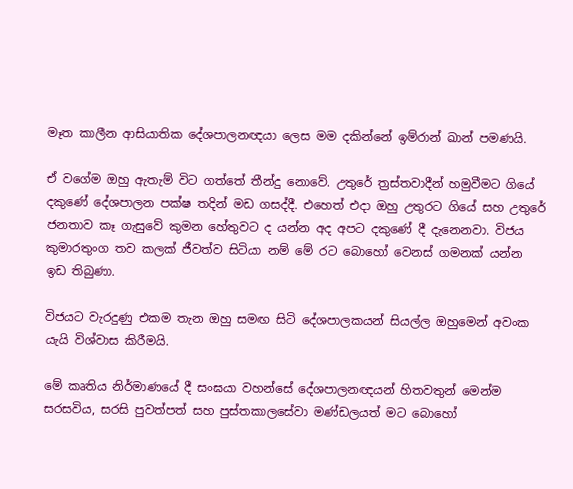මෑත කාලීන ආසියාතික දේශපාලනඥයා ලෙස මම දකින්නේ ඉම්රාන් ඛාන් පමණයි.

ඒ වගේම ඔහු ඇතැම් විට ගත්තේ තීන්දු නොවේ. උතුරේ ත්‍රස්තවාදීන් හමුවීමට ගියේ දකුණේ දේශපාලන පක්ෂ තදින් මඩ ගසද්දී. එහෙත් එදා ඔහු උතුරට ගියේ සහ උතුරේ ජනතාව කෑ ගැසුවේ කුමන හේතුවට ද යන්න අද අපට දකුණේ දී දැනෙනවා. විජය කුමාරතුංග තව කලක් ජීවත්ව සිටියා නම් මේ රට බොහෝ වෙනස් ගමනක් යන්න ඉඩ තිබුණා.

විජයට වැරදුණු එකම තැන ඔහු සමඟ සිටි දේශපාලකයන් සියල්ල ඔහුමෙන් අවංක යැයි විශ්වාස කිරීමයි.

මේ කෘතිය නිර්මාණයේ දී සංඝයා වහන්සේ දේශපාලනඥයන් හිතවතුන් මෙන්ම සරසවිය, සරසි පුවත්පත් සහ පුස්තකාලසේවා මණ්ඩලයත් මට බොහෝ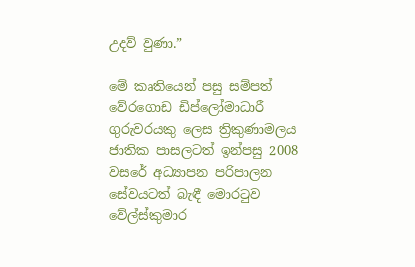උදව් වුණා.”

මේ කෘතියෙන් පසු සම්පත් වේරගොඩ ඩිප්ලෝමාධාරී ගුරුවරයකු ලෙස ත්‍රිකුණාමලය ජාතික පාසලටත් ඉන්පසු 2008 වසරේ අධ්‍යාපන පරිපාලන සේවයටත් බැඳී මොරටුව වේල්ස්කුමාර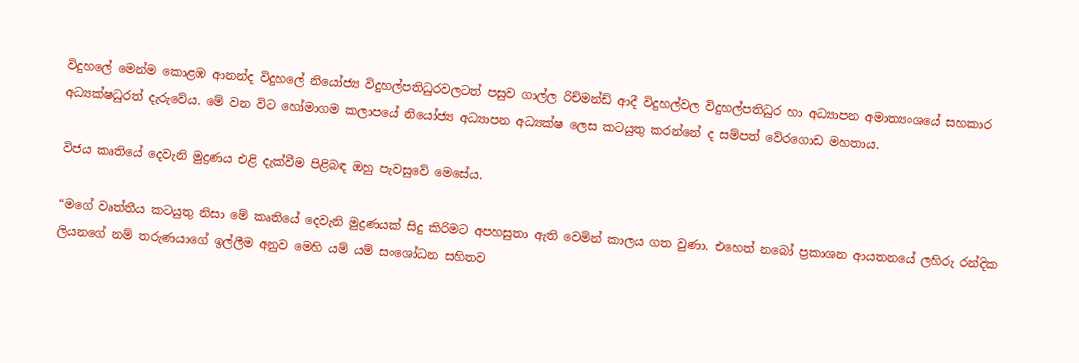විදුහලේ මෙන්ම කොළඹ ආනන්ද විදුහලේ නියෝජ්‍ය විදුහල්පතිධුරවලටත් පසුව ගාල්ල රිච්මන්ඩ් ආදී විදුහල්වල විදුහල්පතිධුර හා අධ්‍යාපන අමාත්‍යංශයේ සහකාර අධ්‍යක්ෂධුරත් දැරුවේය. මේ වන විට හෝමාගම කලාපයේ නියෝජ්‍ය අධ්‍යාපන අධ්‍යක්ෂ ලෙස කටයුතු කරන්නේ ද සම්පත් වේරගොඩ මහතාය.

විජය කෘතියේ දෙවැනි මුද්‍රණය එළි දැක්වීම පිළිබඳ ඔහු පැවසුවේ මෙසේය.

“මගේ වෘත්තීය කටයුතු නිසා මේ කෘතියේ දෙවැනි මුද්‍රණයක් සිදු කිරිමට අපහසුතා ඇති වෙමින් කාලය ගත වුණා. එහෙත් නබෝ ප්‍රකාශන ආයතනයේ ලහිරු රන්දික ලියනගේ නම් තරුණයාගේ ඉල්ලීම අනුව මෙහි යම් යම් සංශෝධන සහිතව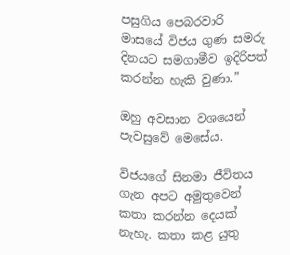පසුගිය පෙබරවාරි මාසයේ විජය ගුණ සමරු දිනයට සමගාමීව ඉදිරිපත් කරන්න හැකි වුණා.”

ඔහු අවසාන වශයෙන් පැවසුවේ මෙසේය.

විජයගේ සිනමා ජීවිතය ගැන අපට අමුතුවෙන් කතා කරන්න දෙයක් නැහැ. කතා කළ යුතු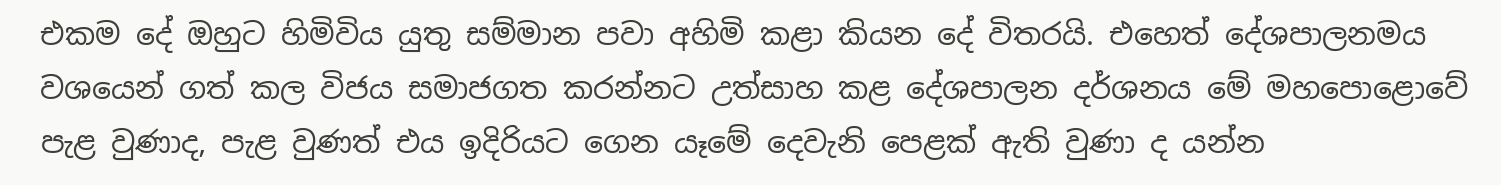එකම දේ ඔහුට හිමිවිය යුතු සම්මාන පවා අහිමි කළා කියන දේ විතරයි. එහෙත් දේශපාලනමය වශයෙන් ගත් කල විජය සමාජගත කරන්නට උත්සාහ කළ දේශපාලන දර්ශනය මේ මහපොළොවේ පැළ වුණාද, පැළ වුණත් එය ඉදිරියට ගෙන යෑමේ දෙවැනි පෙළක් ඇති වුණා ද යන්න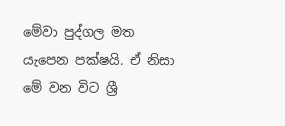මේවා පුද්ගල මත යැපෙන පක්ෂයි. ඒ නිසා මේ වන විට ශ්‍රී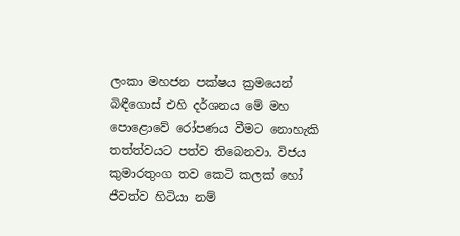ලංකා මහජන පක්ෂය ක්‍රමයෙන් බිඳීගොස් එහි දර්ශනය මේ මහ පොළොවේ රෝපණය වීමට නොහැකි තත්ත්වයට පත්ව තිබෙනවා. විජය කුමාරතුංග තව කෙටි කලක් හෝ ජීවත්ව හිටියා නම්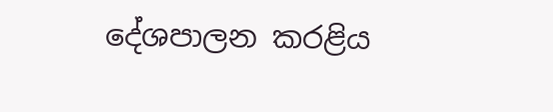දේශපාලන කරළිය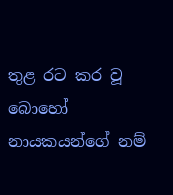තුළ රට කර වූ බොහෝ නායකයන්ගේ නම්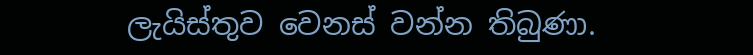ලැයිස්තුව වෙනස් වන්න තිබුණා.